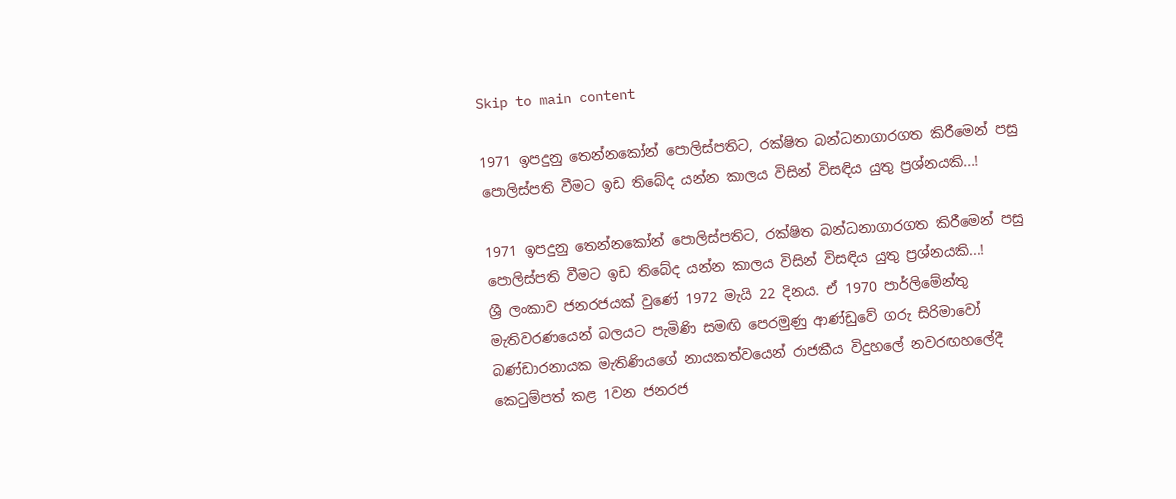Skip to main content

1971 ඉපදුනු තෙන්නකෝන් පොලිස්පතිට, රක්ෂිත බන්ධනාගාරගත කිරීමෙන් පසු පොලිස්පති වීමට ඉඩ තිබේද යන්න කාලය විසින් විසඳිය යුතු ප්‍රශ්නයකි...!

1971 ඉපදුනු තෙන්නකෝන් පොලිස්පතිට, රක්ෂිත බන්ධනාගාරගත කිරීමෙන් පසු පොලිස්පති වීමට ඉඩ තිබේද යන්න කාලය විසින් විසඳිය යුතු ප්‍රශ්නයකි...!
ශ්‍රී ලංකාව ජනරජයක් වුණේ 1972 මැයි 22 දිනය. ඒ 1970 පාර්ලිමේන්තු මැතිවරණයෙන් බලයට පැමිණි සමඟි පෙරමුණු ආණ්ඩුවේ ගරු සිරිමාවෝ බණ්ඩාරනායක මැතිණියගේ නායකත්වයෙන්‍ රාජකීය විදුහලේ නවරඟහලේදී කෙටුම්පත් කළ 1වන ජනරජ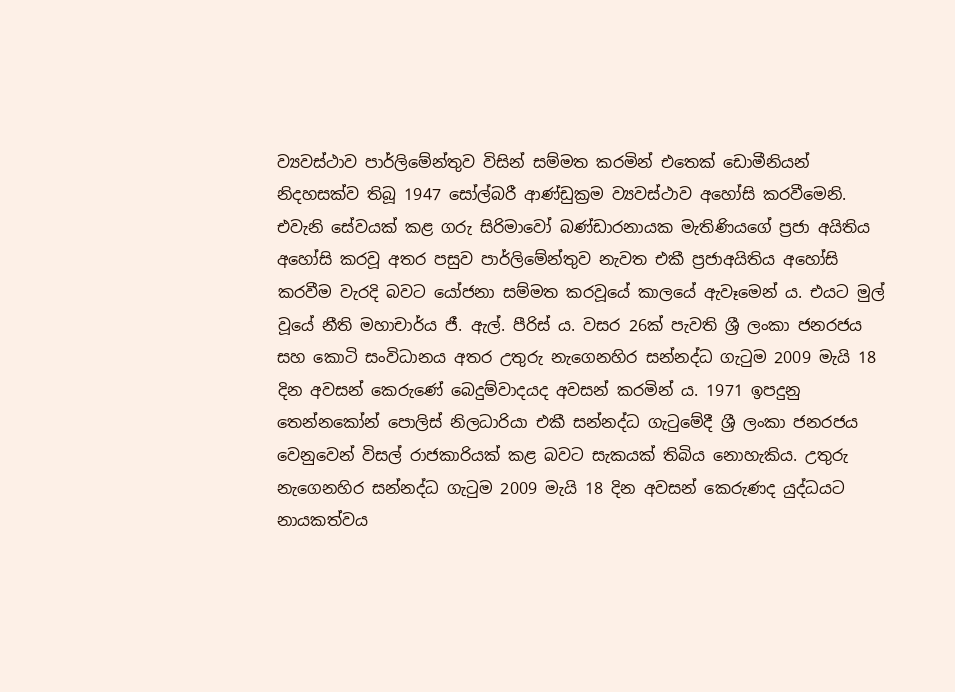ව්‍යවස්ථාව පාර්ලිමේන්තුව විසින් සම්මත කරමින් එතෙක් ඩොමීනියන් නිදහසක්ව තිබූ 1947 සෝල්බරී ආණ්ඩුක්‍රම ව්‍යවස්ථාව අහෝසි කරවීමෙනි. එවැනි සේවයක් කළ ගරු සිරිමාවෝ බණ්ඩාරනායක මැතිණියගේ ප්‍රජා අයිතිය අහෝසි කරවූ අතර පසුව පාර්ලිමේන්තුව නැවත එකී ප්‍රජාඅයිතිය අහෝසි කරවීම වැරදි බවට යෝජනා සම්මත කරවූයේ කාලයේ ඇවෑමෙන් ය. එයට මුල් වූයේ නීති මහාචාර්ය ජී. ඇල්. පීරිස් ය. වසර 26ක් පැවති ශ්‍රී ලංකා ජනරජය සහ කොටි සංවිධානය අතර උතුරු නැගෙනහිර සන්නද්ධ ගැටුම 2009 මැයි 18 දින අවසන් කෙරුණේ බෙදුම්වාදයද අවසන් කරමින් ය. 1971 ඉපදුනු තෙන්නකෝන් පොලිස් නිලධාරියා එකී සන්නද්ධ ගැටුමේදී ශ්‍රී ලංකා ජනරජය වෙනුවෙන් විසල් රාජකාරියක් කළ බවට සැකයක් තිබිය නොහැකිය. උතුරු නැගෙනහිර සන්නද්ධ ගැටුම 2009 මැයි 18 දින අවසන් කෙරුණද යුද්ධයට නායකත්වය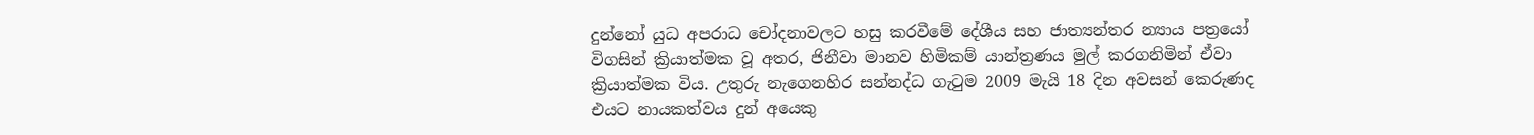දුන්නෝ යුධ අපරාධ චෝදනාවලට හසු කරවීමේ දේශීය සහ ජාත්‍යන්තර න්‍යාය පත්‍රයෝ විගසින් ක්‍රියාත්මක වූ අතර, ජිනීවා මානව හිමිකම් යාන්ත්‍රණය මුල් කරගනිමින් ඒවා ක්‍රියාත්මක විය. උතුරු නැගෙනහිර සන්නද්ධ ගැටුම 2009 මැයි 18 දින අවසන් කෙරුණද එයට නායකත්වය දුන් අයෙකු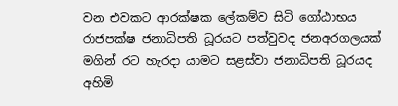වන එවකට ආරක්ෂක ලේකම්ව සිටි ගෝඨාභය රාජපක්ෂ ජනාධිපති ධූරයට පත්වුවද ජනඅරගලයක් මගින් රට හැරදා යාමට සළස්වා ජනාධිපති ධූරයද අහිමි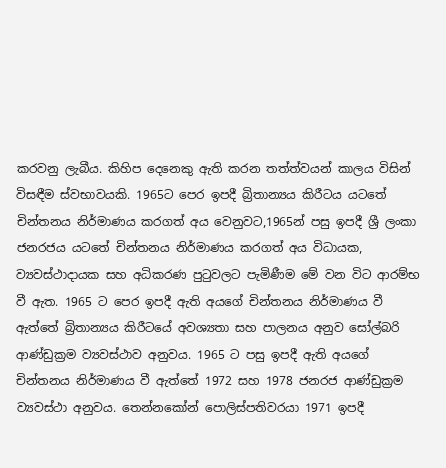කරවනු ලැබීය. කිහිප දෙනෙකු ඇති කරන තත්ත්වයන් කාලය විසින් විසඳීම ස්වභාවයකි. 1965ට පෙර ඉපදී බ්‍රිතාන්‍යය කිරීටය යටතේ චින්තනය නිර්මාණය කරගත් අය වෙනුවට,1965න් පසු ඉපදී ශ්‍රී ලංකා ජනරජය යටතේ චින්තනය නිර්මාණය කරගත් අය විධායක, ව්‍යවස්ථාදායක සහ අධිකරණ පුටුවලට පැමිණීම මේ වන විට ආරම්භ වී ඇත. 1965 ට පෙර ඉපදී ඇති අයගේ චින්තනය නිර්මාණය වී ඇත්තේ බ්‍රිතාන්‍යය කිරීටයේ අවශ්‍යතා සහ පාලනය අනුව සෝල්බරි ආණ්ඩුක්‍රම ව්‍යවස්ථාව අනුවය. 1965 ට පසු ඉපදී ඇති අයගේ චින්තනය නිර්මාණය වී ඇත්තේ 1972 සහ 1978 ජනරජ ආණ්ඩුක්‍රම ව්‍යවස්ථා අනුවය. තෙන්නකෝන් පොලිස්පතිවරයා 1971 ඉපදී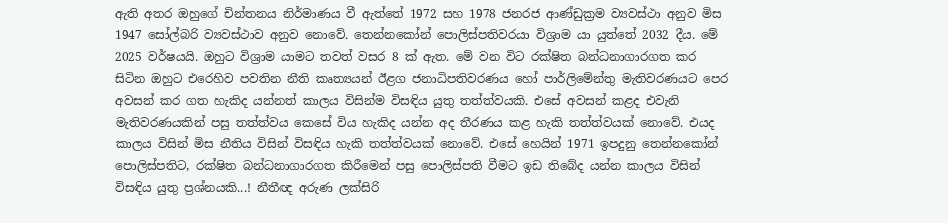ඇති අතර ඔහුගේ චින්තනය නිර්මාණය වී ඇත්තේ 1972 සහ 1978 ජනරජ ආණ්ඩුක්‍රම ව්‍යවස්ථා අනුව මිස 1947 සෝල්බරි ව්‍යවස්ථාව අනුව නොවේ. තෙන්නකෝන් පොලිස්පතිවරයා විශ්‍රාම යා යුත්තේ 2032 දීය. මේ 2025 වර්ෂයයි. ඔහුට විශ්‍රාම යාමට තවත් වසර 8 ක් ඇත. මේ වන විට රක්ෂිත බන්ධනාගාරගත කර සිටින ඔහුට එරෙහිව පවතින නීති කෘත්‍යයන් ඊළග ජනාධිපතිවරණය හෝ පාර්ලිමේන්තු මැතිවරණයට පෙර අවසන් කර ගත හැකිද යන්නත් කාලය විසින්ම විසඳිය යුතු තත්ත්වයකි. එසේ අවසන් කළද එවැනි මැතිවරණයකින් පසු තත්ත්වය කෙසේ විය හැකිද යන්න අද තීරණය කළ හැකි තත්ත්වයක් නොවේ. එයද කාලය විසින් මිස නීතිය විසින් විසඳිය හැකි තත්ත්වයක් නොවේ. එසේ හෙයින් 1971 ඉපදුනු තෙන්නකෝන් පොලිස්පතිට, රක්ෂිත බන්ධනාගාරගත කිරීමෙන් පසු පොලිස්පති වීමට ඉඩ තිබේද යන්න කාලය විසින් විසඳිය යුතු ප්‍රශ්නයකි...! නීතීඥ අරුණ ලක්සිරි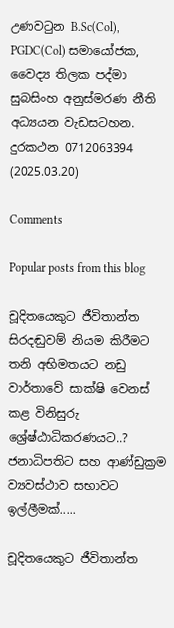උණවටුන B.Sc(Col), PGDC(Col) සමායෝජක, වෛද්‍ය තිලක පද්මා සුබසිංහ අනුස්මරණ නීති අධ්‍යයන වැඩසටහන. දුරකථන 0712063394 (2025.03.20)

Comments

Popular posts from this blog

චූදිතයෙකුට ජීවිතාන්ත සිරදඬුවම් නියම කිරීමට තනි අභිමතයට නඩු වාර්තාවේ සාක්ෂි වෙනස් කළ විනිසුරු ශ්‍රේෂ්ඨාධිකරණයට..? ජනාධිපතිට සහ ආණ්ඩුක්‍රම ව්‍යවස්ථාව සභාවට ඉල්ලීමක්.....

චූදිතයෙකුට ජීවිතාන්ත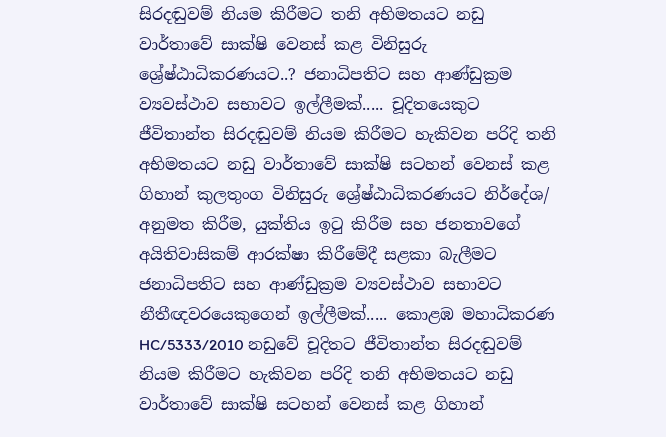සිරදඬුවම් නියම කිරීමට තනි අභිමතයට නඩු වාර්තාවේ සාක්ෂි වෙනස් කළ විනිසුරු ශ්‍රේෂ්ඨාධිකරණයට..? ජනාධිපතිට සහ ආණ්ඩුක්‍රම ව්‍යවස්ථාව සභාවට ඉල්ලීමක්..... චූදිතයෙකුට ජීවිතාන්ත සිරදඬුවම් නියම කිරීමට හැකිවන පරිදි තනි අභිමතයට නඩු වාර්තාවේ සාක්ෂි සටහන් වෙනස් කළ ගිහාන් කුලතුංග විනිසුරු ශ්‍රේෂ්ඨාධිකරණයට නිර්දේශ/ අනුමත කිරීම, යුක්තිය ඉටු කිරීම සහ ජනතාවගේ අයිතිවාසිකම් ආරක්ෂා කිරීමේදී සළකා බැලීමට ජනාධිපතිට සහ ආණ්ඩුක්‍රම ව්‍යවස්ථාව සභාවට නීතීඥවරයෙකුගෙන් ඉල්ලීමක්..... කොළඹ මහාධිකරණ HC/5333/2010 නඩුවේ චූදිතට ජීවිතාන්ත සිරදඬුවම් නියම කිරීමට හැකිවන පරිදි තනි අභිමතයට නඩු වාර්තාවේ සාක්ෂි සටහන් වෙනස් කළ ගිහාන්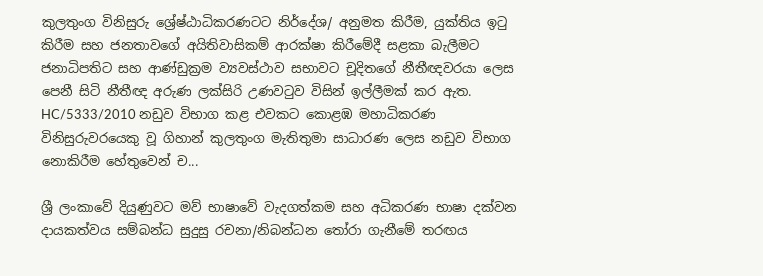කුලතුංග විනිසුරු ශ්‍රේෂ්ඨාධිකරණටට නිර්දේශ/ අනුමත කිරීම, යුක්තිය ඉටු කිරීම සහ ජනතාවගේ අයිතිවාසිකම් ආරක්ෂා කිරීමේදී සළකා බැලීමට ජනාධිපතිට සහ ආණ්ඩුක්‍රම ව්‍යවස්ථාව සභාවට චූදිතගේ නීතීඥවරයා ලෙස පෙනී සිටි නීතීඥ අරුණ ලක්සිරි උණවටුව විසින් ඉල්ලීමක් කර ඇත. HC/5333/2010 නඩුව විභාග කළ එවකට කොළඹ මහාධිකරණ විනිසුරුවරයෙකු වූ ගිහාන් කුලතුංග මැතිතුමා සාධාරණ ලෙස නඩුව විභාග නොකිරීම හේතුවෙන් ච...

ශ්‍රී ලංකාවේ දියුණුවට මව් භාෂාවේ වැදගත්කම සහ අධිකරණ භාෂා දක්වන දායකත්වය සම්බන්ධ සුදුසු රචනා/නිබන්ධන තෝරා ගැනීමේ තරඟය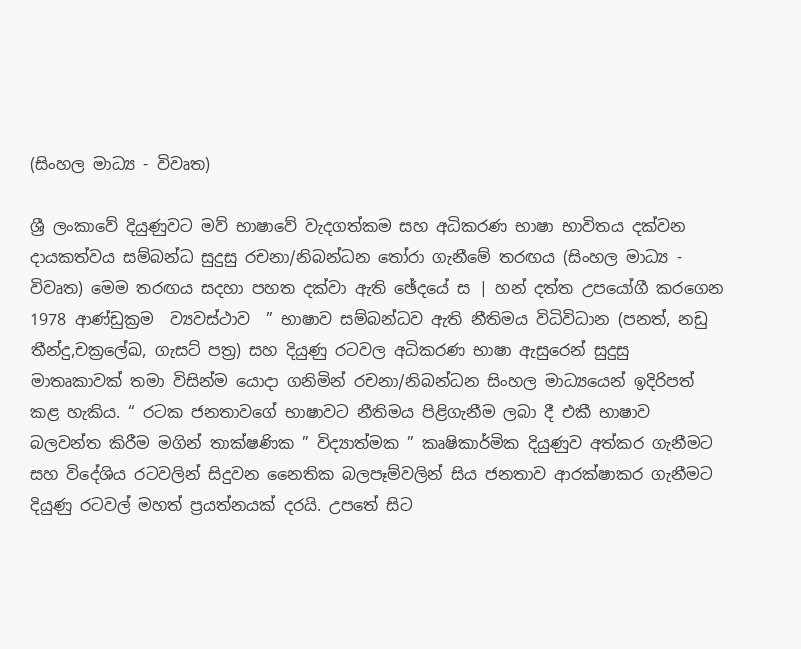(සිංහල මාධ්‍ය - විවෘත)

ශ්‍රී ලංකාවේ දියුණුවට මව් භාෂාවේ වැදගත්කම සහ අධිකරණ භාෂා භාවිතය දක්වන දායකත්වය සම්බන්ධ සුදුසු රචනා/නිබන්ධන තෝරා ගැනීමේ තරඟය (සිංහල මාධ්‍ය - විවෘත) මෙම තරඟය සදහා පහත දක්වා ඇති ඡේදයේ ස | හන් දත්ත උපයෝගී කරගෙන 1978 ආණ්ඩුක්‍රම  ව්‍යවස්ථාව  ” භාෂාව සම්බන්ධව ඇති නීතිමය විධිවිධාන (පනත්, නඩු තීන්දු,චක්‍රලේඛ, ගැසට් පත්‍ර) සහ දියුණු රටවල අධිකරණ භාෂා ඇසුරෙන් සුදුසු මාතෘකාවක් තමා විසින්ම යොදා ගනිමින් රචනා/නිබන්ධන සිංහල මාධ්‍යයෙන් ඉදිරිපත් කළ හැකිය. “ රටක ජනතාවගේ භාෂාවට නීතිමය පිළිගැනීම ලබා දී එකී භාෂාව බලවන්ත කිරීම මගින් තාක්ෂණික ” විද්‍යාත්මක ” කෘෂිකාර්මික දියුණුව අත්කර ගැනීමට සහ විදේශිය රටවලින් සිදුවන නෛතික බලපෑම්වලින් සිය ජනතාව ආරක්ෂාකර ගැනීමට දියුණු රටවල් මහත් ප්‍රයත්නයක් දරයි. උපතේ සිට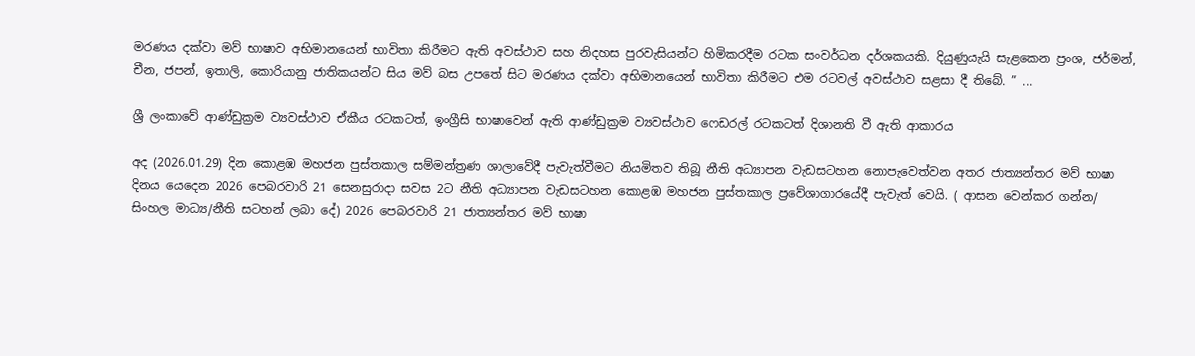මරණය දක්වා මව් භාෂාව අභිමානයෙන් භාවිතා කිරීමට ඇති අවස්ථාව සහ නිදහස පුරවැසියන්ට හිමිකරදීම රටක සංවර්ධන දර්ශකයකි. දියුණුයැයි සැළකෙන ප්‍රංශ, ජර්මන්, චීන, ජපන්, ඉතාලි, කොරියානු ජාතිකයන්ට සිය මව් බස උපතේ සිට මරණය දක්වා අභිමානයෙන් භාවිතා කිරීමට එම රටවල් අවස්ථාව සළසා දී තිබේ. ” ...

ශ්‍රී ලංකාවේ ආණ්ඩුක්‍රම ව්‍යවස්ථාව ඒකීය රටකටත්, ඉංග්‍රීසි භාෂාවෙන් ඇති ආණ්ඩුක්‍රම ව්‍යවස්ථාව ෆෙඩරල් රටකටත් දිශානති වී ඇති ආකාරය

අද (2026.01.29) දින කොළඹ මහජන පුස්තකාල සම්මන්ත්‍රණ ශාලාවේදී පැවැත්වීමට නියමිතව තිබූ නීති අධ්‍යාපන වැඩසටහන නොපැවෙත්වන අතර ජාත්‍යන්තර මව් භාෂා දිනය යෙදෙන 2026 පෙබරවාරි 21 සෙනසුරාදා සවස 2ට නීති අධ්‍යාපන වැඩසටහන කොළඹ මහජන පුස්තකාල ප්‍රවේශාගාරයේදී පැවැත් වෙයි. ( ආසන වෙන්කර ගන්න/ සිංහල මාධ්‍ය/නීති සටහන් ලබා දේ) 2026 පෙබරවාරි 21 ජාත්‍යන්තර මව් භාෂා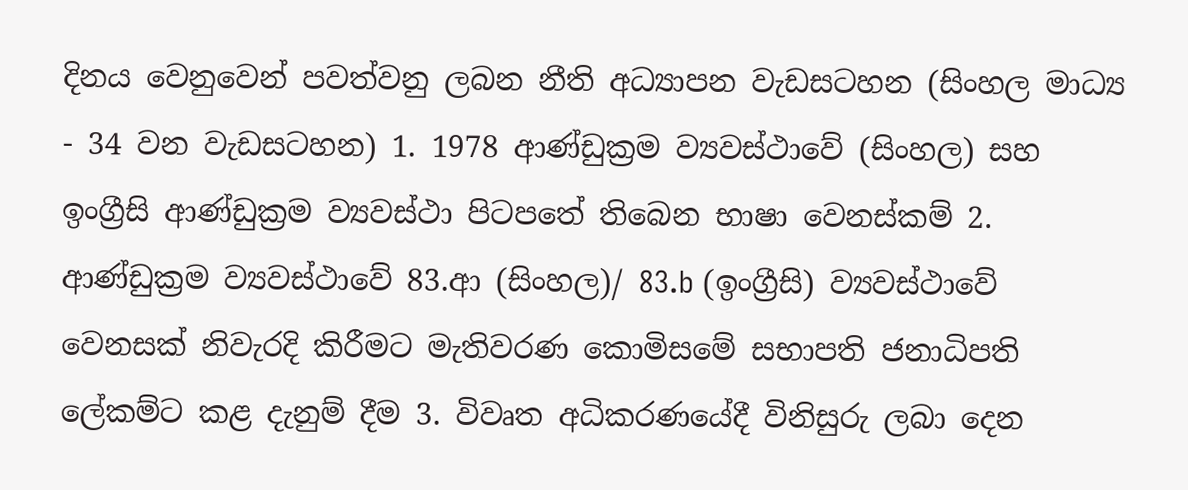දිනය වෙනුවෙන් පවත්වනු ලබන නීති අධ්‍යාපන වැඩසටහන (සිංහල මාධ්‍ය - 34 වන වැඩසටහන) 1. 1978 ආණ්ඩුක්‍රම ව්‍යවස්ථාවේ (සිංහල) සහ ඉංග්‍රීසි ආණ්ඩුක්‍රම ව්‍යවස්ථා පිටපතේ තිබෙන භාෂා වෙනස්කම් 2. ආණ්ඩුක්‍රම ව්‍යවස්ථාවේ 83.ආ (සිංහල)/ 83.b (ඉංග්‍රීසි) ව්‍යවස්ථාවේ වෙනසක් නිවැරදි කිරීමට මැතිවරණ කොමිසමේ සභාපති ජනාධිපති ලේකම්ට කළ දැනුම් දීම 3. විවෘත අධිකරණයේදී විනිසුරු ලබා දෙන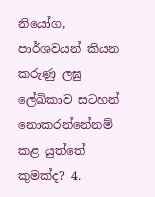නියෝග, පාර්ශවයන් කියන කරුණු ලඝු ලේඛිකාව සටහන් නොකරන්නේනම් කළ යුත්තේ කුමක්ද? 4.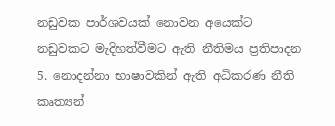නඩුවක පාර්ශවයක් නොවන අයෙක්ට නඩුවකට මැදිහත්වීමට ඇති නීතිමය ප්‍රතිපාදන 5. නොදන්නා භාෂාවකින් ඇති අධිකරණ නීති කෘත්‍යන්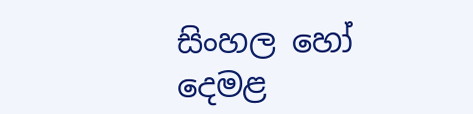සිංහල හෝ දෙමළ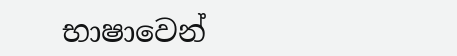භාෂාවෙන්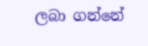ලබා ගන්නේ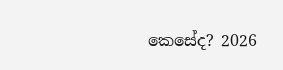කෙසේද? 2026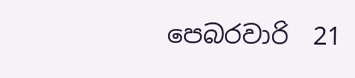පෙබරවාරි  21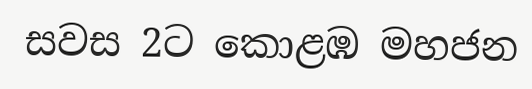සවස 2ට කොළඹ මහජන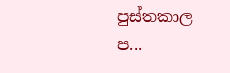පුස්තකාල ප...